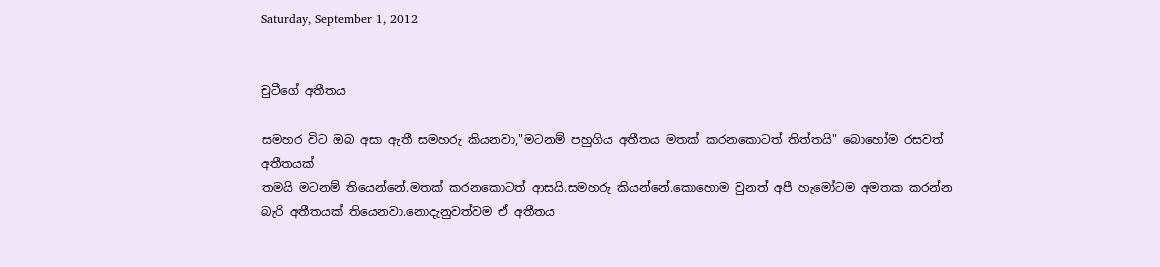Saturday, September 1, 2012


චුටීගේ අතීතය

සමහ‍ර විට‍ ඔබ අසා ඇතී සමහරු කියනවා,"මටනම් පහුගිය අතීතය මතක් කරනකොටත් තිත්තයි" බොහෝම රසවත් අතීතයක්
තමයි මටනම් තියෙන්නේ.මතක් කරනකොටත් ආසයි.සමහරු කියන්නේ.කොහොම වුනත් අපී හැමෝටම අමතක කරන්න
බැරි අතීතයක් තියෙනවා.නොදැනුවත්වම ඒ අතීතය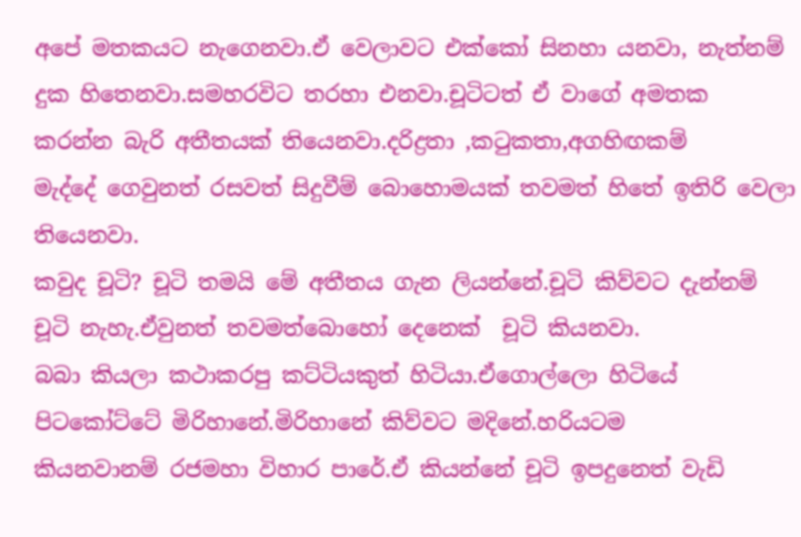අපේ මතකයට නැගෙනවා.ඒ වෙලාවට එක්කෝ සිනහා යනවා, නැත්නම්
දුක හිතෙනවා.සමහරවිට තරහා එනවා.චූටිටත් ඒ වාගේ අමතක කරන්න බැරි අතීතයක් තියෙනවා.දරිද්‍රතා ,කටුකතා,අගහිඟකම්
මැද්දේ ගෙවුනත් රසවත් සිදුවීම් බොහොමයක් තවමත් හිතේ ඉතිරි වෙලා තියෙනවා.
කවුද චූටි? චූටි තමයි මේ අතීතය ගැන ලියන්නේ.චූටි කිව්වට දැන්නම් චූටි නැහැ.ඒවුනත් තවමත්බොහෝ දෙනෙක්‌  චූටි කියනවා.
බබා කියලා කථාකරපු කට්ටියකුත් හිටියා.ඒගොල්ලො හිටියේ පිටකෝට්ටේ මිරිහානේ.මිරිහානේ කිව්වට මදිනේ.හරියටම
කියනවානම් රජමහා විහාර පාරේ.ඒ කියන්නේ චූටි ඉපදුනෙත් වැඩි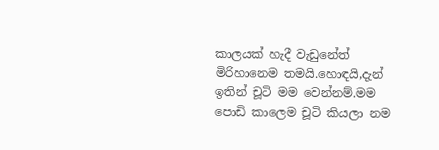කාලයක් හැදී වැඩුනේත් මිරිහානෙම තමයි.හොඳයි,දැන්
ඉතින් චූටි මම වෙන්නම්.මම පොඩි කාලෙම චූටි කියලා නම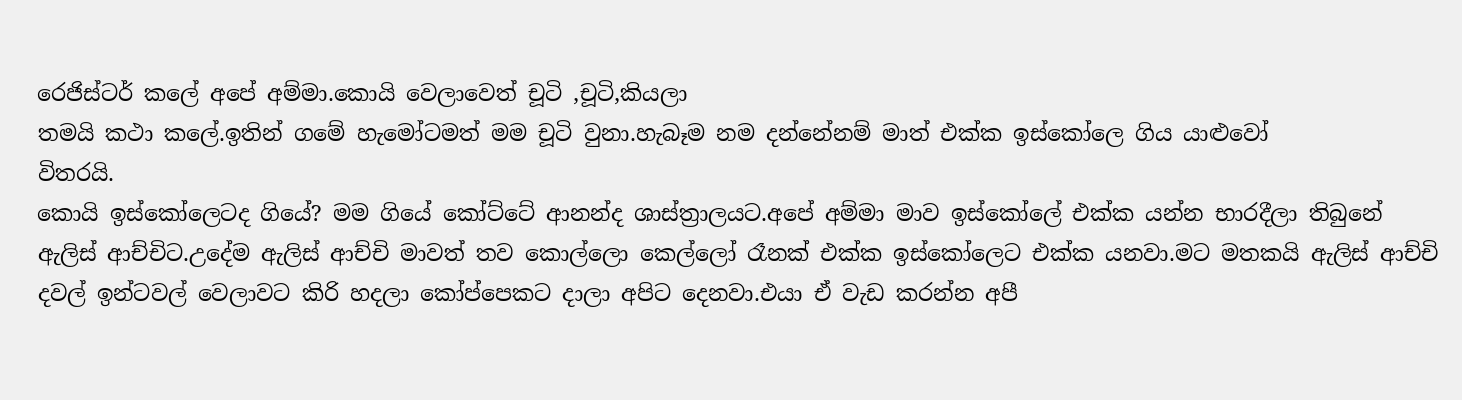රෙජිස්ටර් කලේ අපේ අම්මා.කොයි වෙලාවෙත් චූටි ,චූටි,කියලා
තමයි කථා කලේ.ඉතින් ගමේ හැමෝටමත් මම චූටි වුනා.හැබෑම නම දන්නේනම් මාත් එක්ක ඉස්කෝලෙ ගිය යාළුවෝ
විතරයි.
කොයි ඉස්කෝලෙටද ගියේ? මම ගියේ කෝට්ටේ ආනන්ද ශාස්ත්‍රාලයට.අපේ අම්මා මාව ඉස්කෝලේ එක්ක යන්න භාරදීලා තිබුනේ
ඇලිස් ආච්චිට.උදේම ඇලිස් ආච්චි මාවත් තව කොල්ලො කෙල්ලෝ රෑනක් එක්ක ඉස්කෝලෙට එක්ක යනවා.මට මතකයි ඇලිස් ආච්චි
දවල් ඉන්ටවල් වෙලාවට කිරි හදලා කෝප්පෙකට දාලා අපිට‍ දෙනවා.එයා ඒ වැඩ කරන්න අපී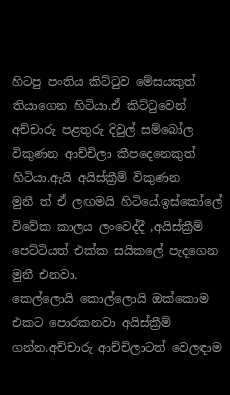හිටපු පංතිය කිට්ටුව මේසයකුත්
තියාගෙන හිටියා.ඒ කිට්ටුවෙන් අච්චාරු පළතුරු දිවුල් සම්බෝල විකුණන ආච්චිලා කීපදෙනෙකුත් හිටියා.ඇයි අයිස්ක්‍රීම් විකුණන
මුනී ත් ඒ ලඟමයි හිටියේ.ඉස්කෝලේ විවේක කාලය ලංවෙද්දී ,අයිස්ක්‍රීම් පෙට්ටියත් එක්ක සයිකලේ පැදගෙන මුනී එනවා.
කෙල්ලොයි කොල්ලොයි ඔක්කොම එකට පොරකනවා අයිස්ක්‍රීම් ගන්න.අච්චාරු ආච්චිලාටත් වෙලඳාම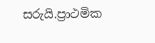සරුයි.ප්‍රාථමික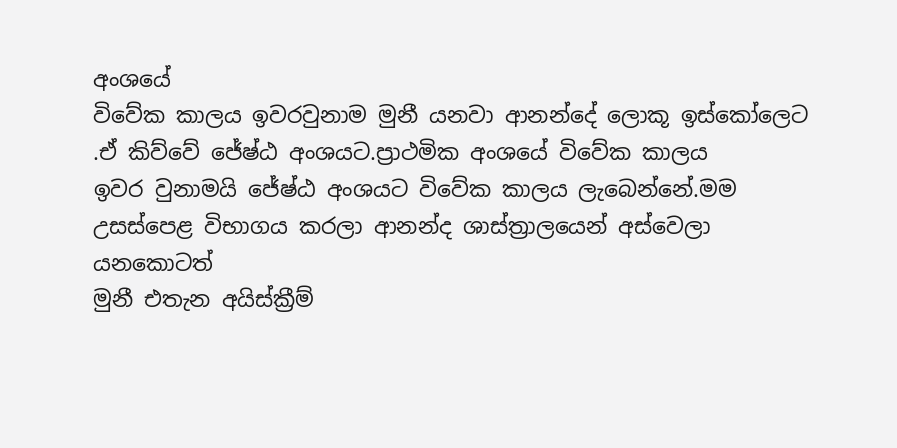අංශයේ
විවේක කාලය ඉවරවුනාම මුනී යනවා ආනන්දේ ලොකූ ඉස්කෝලෙට .ඒ කිව්වේ ජේෂ්ඨ අංශයට.ප්‍රාථමික අංශයේ විවේක කාලය
ඉවර වුනාමයි ජේෂ්ඨ අංශයට විවේක කාලය ලැබෙන්නේ.මම උසස්පෙළ විභාගය කරලා ආනන්ද ශාස්ත්‍රාලයෙන් අස්වෙලා යනකොටත්
මුනී එතැන අයිස්ක්‍රීම්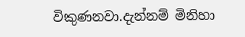විකුණනවා.දැන්නම් මිනිහා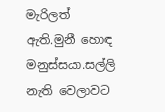මැරිලත් ඇති.මුනී හොඳ මනුස්සයා.සල්ලි නැති වෙලාවට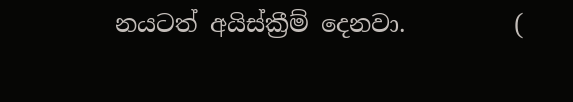නයටත් අයිස්ක්‍රීම් දෙනවා.         (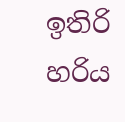ඉතිරි හරිය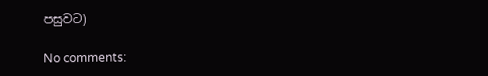පසුවට)

No comments: